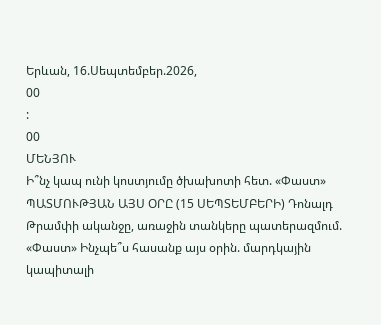Երևան, 16.Սեպտեմբեր.2026,
00
:
00
ՄԵՆՅՈՒ
Ի՞նչ կապ ունի կոստյումը ծխախոտի հետ. «Փաստ» ՊԱՏՄՈՒԹՅԱՆ ԱՅՍ ՕՐԸ (15 ՍԵՊՏԵՄԲԵՐԻ) Դոնալդ Թրամփի ականջը, առաջին տանկերը պատերազմում. «Փաստ» Ինչպե՞ս հասանք այս օրին. մարդկային կապիտալի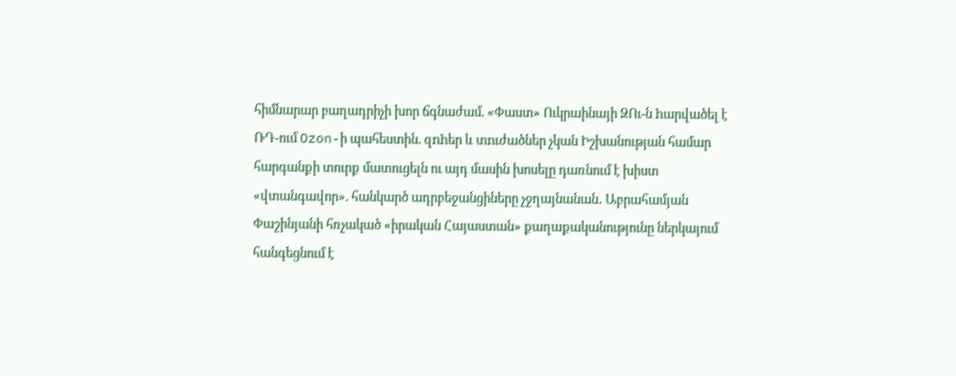հիմնարար բաղադրիչի խոր ճգնաժամ. «Փաստ» Ուկրաինայի ԶՈւ-ն hարվածել է ՌԴ-ում Ozon-ի պահեստին. զnhեր և տnւժածներ չկան Իշխանության համար հարգանքի տուրք մատուցելն ու այդ մասին խոսելը դառնում է խիստ «վտանգավոր». հանկարծ ադրբեջանցիները չջղայնանան․ Աբրահամյան Փաշինյանի հռչակած «իրական Հայաստան» քաղաքականությունը ներկայում հանգեցնում է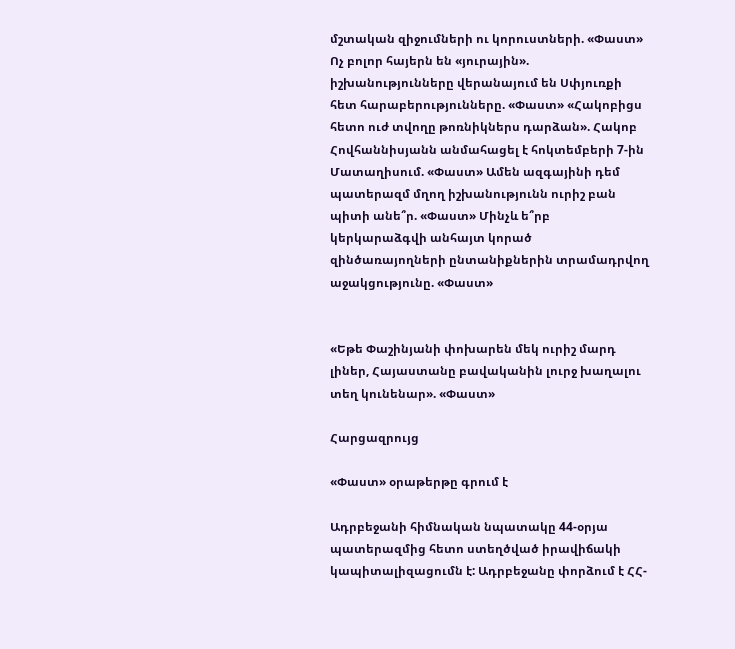մշտական զիջումների ու կորուստների. «Փաստ» Ոչ բոլոր հայերն են «յուրային». իշխանությունները վերանայում են Սփյուռքի հետ հարաբերությունները. «Փաստ» «Հակոբիցս հետո ուժ տվողը թոռնիկներս դարձան». Հակոբ Հովհաննիսյանն անմահացել է հոկտեմբերի 7-ին Մատաղիսում. «Փաստ» Ամեն ազգայինի դեմ պատերազմ մղող իշխանությունն ուրիշ բան պիտի անե՞ր. «Փաստ» Մինչև ե՞րբ կերկարաձգվի անհայտ կորած զինծառայողների ընտանիքներին տրամադրվող աջակցությունը. «Փաստ»


«Եթե Փաշինյանի փոխարեն մեկ ուրիշ մարդ լիներ, Հայաստանը բավականին լուրջ խաղալու տեղ կունենար». «Փաստ»

Հարցազրույց

«Փաստ» օրաթերթը գրում է

Ադրբեջանի հիմնական նպատակը 44-օրյա պատերազմից հետո ստեղծված իրավիճակի կապիտալիզացումն է: Ադրբեջանը փորձում է ՀՀ-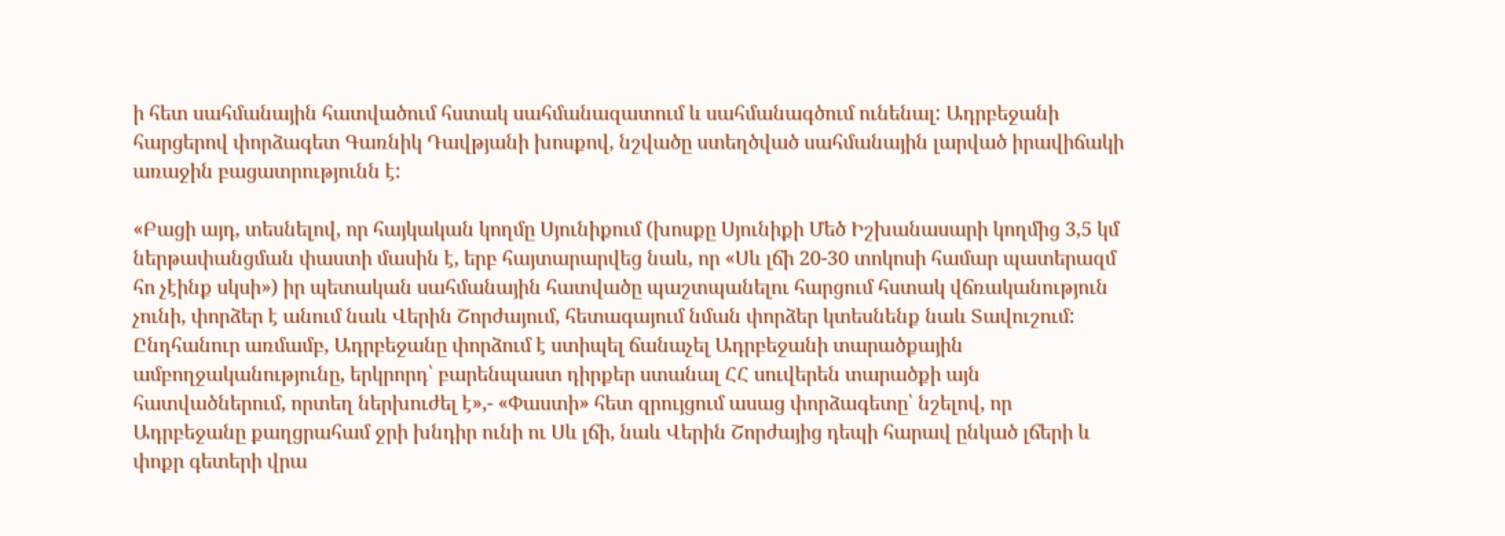ի հետ սահմանային հատվածում հստակ սահմանազատում և սահմանագծում ունենալ: Ադրբեջանի հարցերով փորձագետ Գառնիկ Դավթյանի խոսքով, նշվածը ստեղծված սահմանային լարված իրավիճակի առաջին բացատրությունն է:

«Բացի այդ, տեսնելով, որ հայկական կողմը Սյունիքում (խոսքը Սյունիքի Մեծ Իշխանասարի կողմից 3,5 կմ ներթափանցման փաստի մասին է, երբ հայտարարվեց նաև, որ «Սև լճի 20-30 տոկոսի համար պատերազմ հո չէինք սկսի») իր պետական սահմանային հատվածը պաշտպանելու հարցում հստակ վճռականություն չունի, փորձեր է անում նաև Վերին Շորժայում, հետագայում նման փորձեր կտեսնենք նաև Տավուշում: Ընդհանուր առմամբ, Ադրբեջանը փորձում է ստիպել ճանաչել Ադրբեջանի տարածքային ամբողջականությունը, երկրորդ՝ բարենպաստ դիրքեր ստանալ ՀՀ սուվերեն տարածքի այն հատվածներում, որտեղ ներխուժել է»,- «Փաստի» հետ զրույցում ասաց փորձագետը՝ նշելով, որ Ադրբեջանը քաղցրահամ ջրի խնդիր ունի ու Սև լճի, նաև Վերին Շորժայից դեպի հարավ ընկած լճերի և փոքր գետերի վրա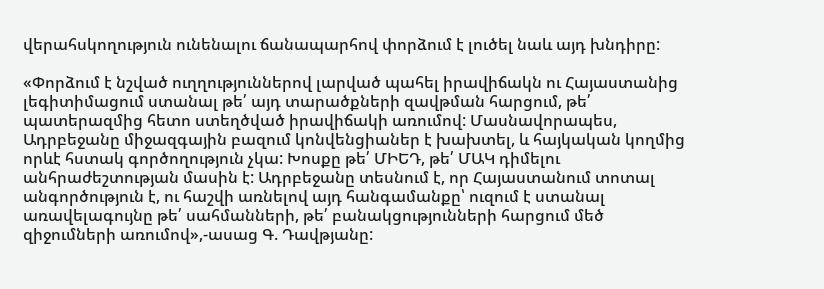վերահսկողություն ունենալու ճանապարհով փորձում է լուծել նաև այդ խնդիրը:

«Փորձում է նշված ուղղություններով լարված պահել իրավիճակն ու Հայաստանից լեգիտիմացում ստանալ թե՛ այդ տարածքների զավթման հարցում, թե՛ պատերազմից հետո ստեղծված իրավիճակի առումով: Մասնավորապես, Ադրբեջանը միջազգային բազում կոնվենցիաներ է խախտել, և հայկական կողմից որևէ հստակ գործողություն չկա: Խոսքը թե՛ ՄԻԵԴ, թե՛ ՄԱԿ դիմելու անհրաժեշտության մասին է: Ադրբեջանը տեսնում է, որ Հայաստանում տոտալ անգործություն է, ու հաշվի առնելով այդ հանգամանքը՝ ուզում է ստանալ առավելագույնը թե՛ սահմանների, թե՛ բանակցությունների հարցում մեծ զիջումների առումով»,-ասաց Գ. Դավթյանը: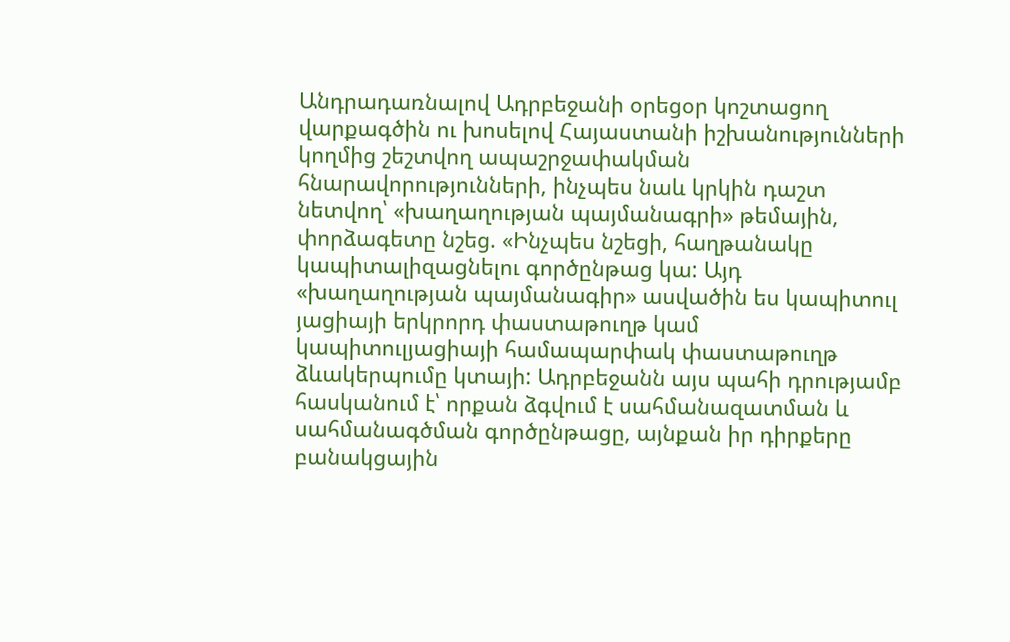Անդրադառնալով Ադրբեջանի օրեցօր կոշտացող վարքագծին ու խոսելով Հայաստանի իշխանությունների կողմից շեշտվող ապաշրջափակման հնարավորությունների, ինչպես նաև կրկին դաշտ նետվող՝ «խաղաղության պայմանագրի» թեմային, փորձագետը նշեց. «Ինչպես նշեցի, հաղթանակը կապիտալիզացնելու գործընթաց կա: Այդ «խաղաղության պայմանագիր» ասվածին ես կապիտուլ յացիայի երկրորդ փաստաթուղթ կամ կապիտուլյացիայի համապարփակ փաստաթուղթ ձևակերպումը կտայի: Ադրբեջանն այս պահի դրությամբ հասկանում է՝ որքան ձգվում է սահմանազատման և սահմանագծման գործընթացը, այնքան իր դիրքերը բանակցային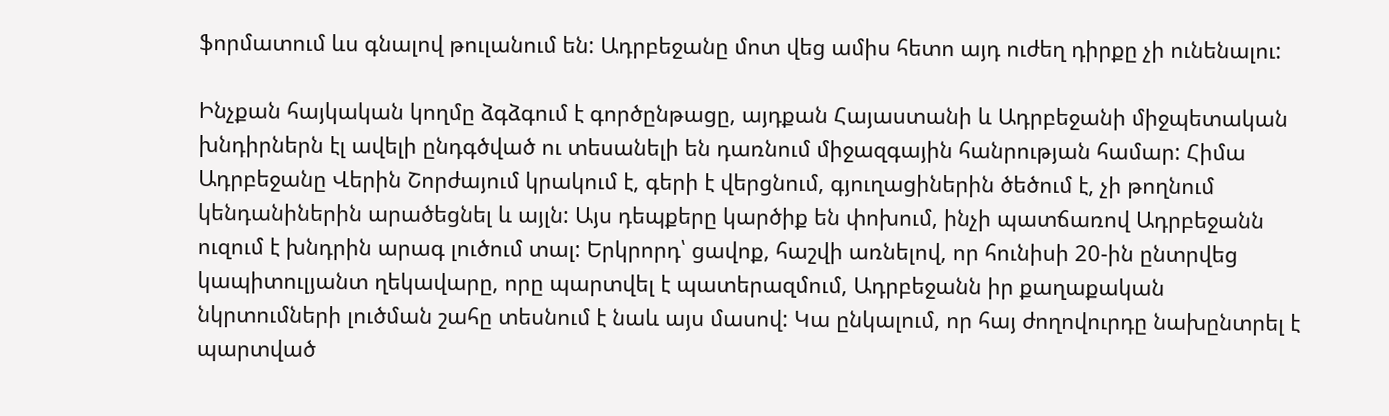ֆորմատում ևս գնալով թուլանում են: Ադրբեջանը մոտ վեց ամիս հետո այդ ուժեղ դիրքը չի ունենալու:

Ինչքան հայկական կողմը ձգձգում է գործընթացը, այդքան Հայաստանի և Ադրբեջանի միջպետական խնդիրներն էլ ավելի ընդգծված ու տեսանելի են դառնում միջազգային հանրության համար: Հիմա Ադրբեջանը Վերին Շորժայում կրակում է, գերի է վերցնում, գյուղացիներին ծեծում է, չի թողնում կենդանիներին արածեցնել և այլն: Այս դեպքերը կարծիք են փոխում, ինչի պատճառով Ադրբեջանն ուզում է խնդրին արագ լուծում տալ: Երկրորդ՝ ցավոք, հաշվի առնելով, որ հունիսի 20-ին ընտրվեց կապիտուլյանտ ղեկավարը, որը պարտվել է պատերազմում, Ադրբեջանն իր քաղաքական նկրտումների լուծման շահը տեսնում է նաև այս մասով: Կա ընկալում, որ հայ ժողովուրդը նախընտրել է պարտված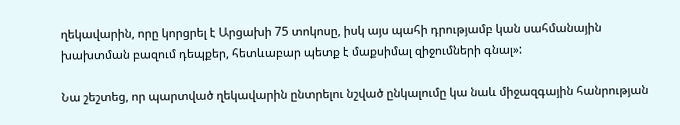ղեկավարին, որը կորցրել է Արցախի 75 տոկոսը, իսկ այս պահի դրությամբ կան սահմանային խախտման բազում դեպքեր, հետևաբար պետք է մաքսիմալ զիջումների գնալ»:

Նա շեշտեց, որ պարտված ղեկավարին ընտրելու նշված ընկալումը կա նաև միջազգային հանրության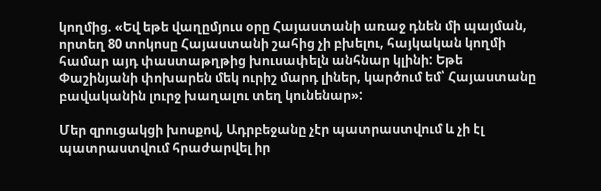կողմից. «Եվ եթե վաղըմյուս օրը Հայաստանի առաջ դնեն մի պայման, որտեղ 80 տոկոսը Հայաստանի շահից չի բխելու, հայկական կողմի համար այդ փաստաթղթից խուսափելն անհնար կլինի: Եթե Փաշինյանի փոխարեն մեկ ուրիշ մարդ լիներ, կարծում եմ՝ Հայաստանը բավականին լուրջ խաղալու տեղ կունենար»:

Մեր զրուցակցի խոսքով, Ադրբեջանը չէր պատրաստվում և չի էլ պատրաստվում հրաժարվել իր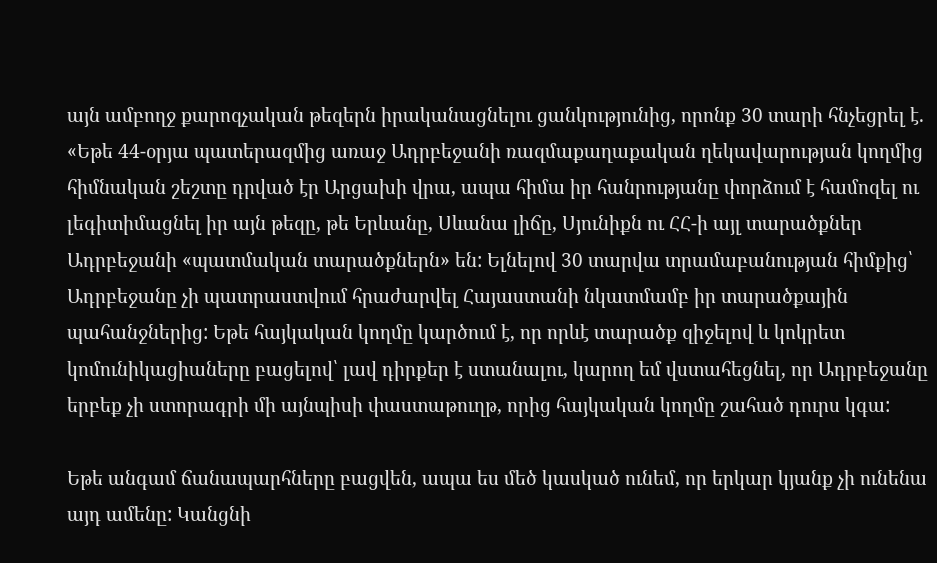այն ամբողջ քարոզչական թեզերն իրականացնելու ցանկությունից, որոնք 30 տարի հնչեցրել է. «Եթե 44-օրյա պատերազմից առաջ Ադրբեջանի ռազմաքաղաքական ղեկավարության կողմից հիմնական շեշտը դրված էր Արցախի վրա, ապա հիմա իր հանրությանը փորձում է համոզել ու լեգիտիմացնել իր այն թեզը, թե Երևանը, Սևանա լիճը, Սյունիքն ու ՀՀ-ի այլ տարածքներ Ադրբեջանի «պատմական տարածքներն» են: Ելնելով 30 տարվա տրամաբանության հիմքից՝ Ադրբեջանը չի պատրաստվում հրաժարվել Հայաստանի նկատմամբ իր տարածքային պահանջներից: Եթե հայկական կողմը կարծում է, որ որևէ տարածք զիջելով և կոկրետ կոմունիկացիաները բացելով՝ լավ դիրքեր է ստանալու, կարող եմ վստահեցնել, որ Ադրբեջանը երբեք չի ստորագրի մի այնպիսի փաստաթուղթ, որից հայկական կողմը շահած դուրս կգա:

Եթե անգամ ճանապարհները բացվեն, ապա ես մեծ կասկած ունեմ, որ երկար կյանք չի ունենա այդ ամենը: Կանցնի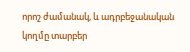որոշ ժամանակ, և ադրբեջանական կողմը տարբեր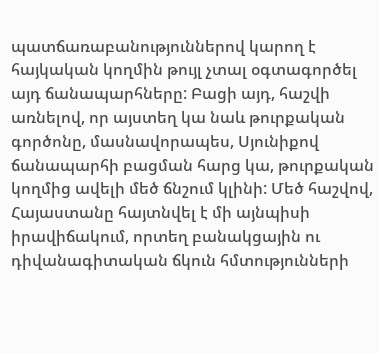պատճառաբանություններով կարող է հայկական կողմին թույլ չտալ օգտագործել այդ ճանապարհները: Բացի այդ, հաշվի առնելով, որ այստեղ կա նաև թուրքական գործոնը, մասնավորապես, Սյունիքով ճանապարհի բացման հարց կա, թուրքական կողմից ավելի մեծ ճնշում կլինի: Մեծ հաշվով, Հայաստանը հայտնվել է մի այնպիսի իրավիճակում, որտեղ բանակցային ու դիվանագիտական ճկուն հմտությունների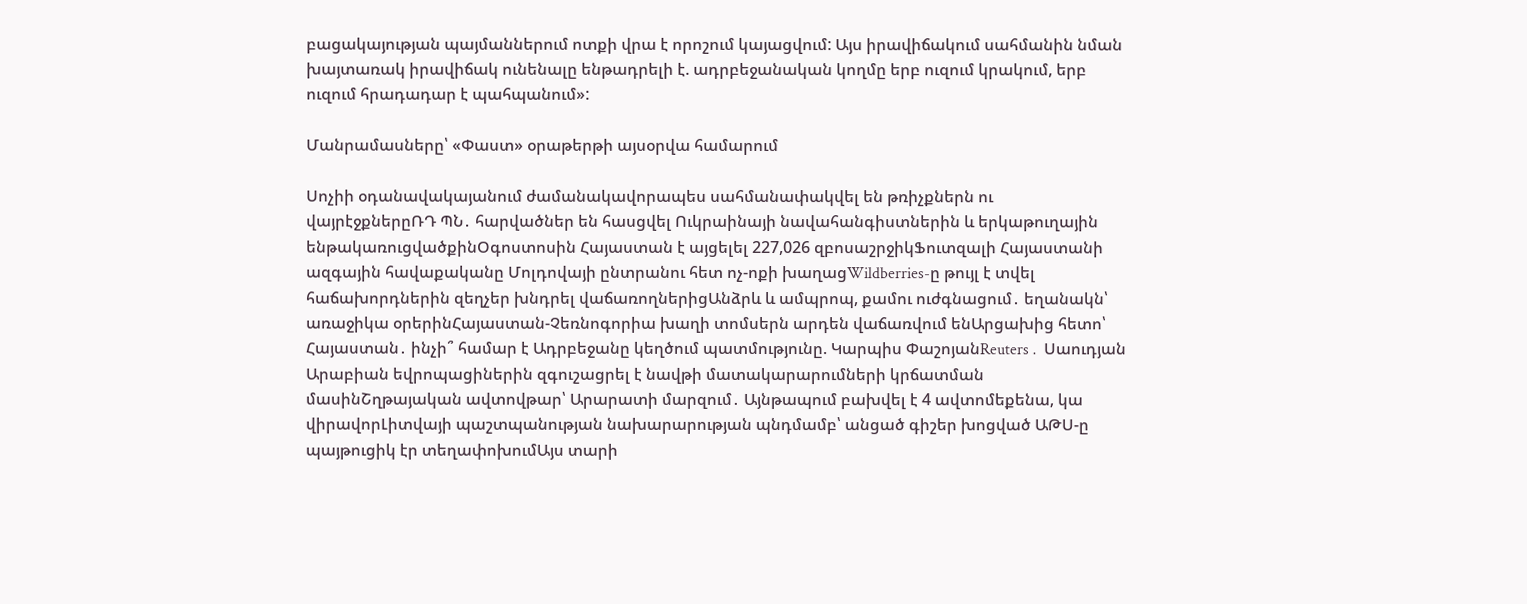բացակայության պայմաններում ոտքի վրա է որոշում կայացվում: Այս իրավիճակում սահմանին նման խայտառակ իրավիճակ ունենալը ենթադրելի է. ադրբեջանական կողմը երբ ուզում կրակում, երբ ուզում հրադադար է պահպանում»:

Մանրամասները՝ «Փաստ» օրաթերթի այսօրվա համարում

Սոչիի օդանավակայանում ժամանակավորապես սահմանափակվել են թռիչքներն ու վայրէջքներըՌԴ ՊՆ․ հարվածներ են հասցվել Ուկրաինայի նավահանգիստներին և երկաթուղային ենթակառուցվածքինՕգոստոսին Հայաստան է այցելել 227,026 զբոսաշրջիկՖուտզալի Հայաստանի ազգային հավաքականը Մոլդովայի ընտրանու հետ ոչ-ոքի խաղացWildberries-ը թույլ է տվել հաճախորդներին զեղչեր խնդրել վաճառողներիցԱնձրև և ամպրոպ, քամու ուժգնացում․ եղանակն՝ առաջիկա օրերինՀայաստան-Չեռնոգորիա խաղի տոմսերն արդեն վաճառվում ենԱրցախից հետո՝ Հայաստան․ ինչի՞ համար է Ադրբեջանը կեղծում պատմությունը. Կարպիս ՓաշոյանReuters․ Սաուդյան Արաբիան եվրոպացիներին զգուշացրել է նավթի մատակարարումների կրճատման մասինՇղթայական ավտովթար՝ Արարատի մարզում․ Այնթապում բախվել է 4 ավտոմեքենա, կա վիրավորԼիտվայի պաշտպանության նախարարության պնդմամբ՝ անցած գիշեր խոցված ԱԹՍ-ը պայթուցիկ էր տեղափոխումԱյս տարի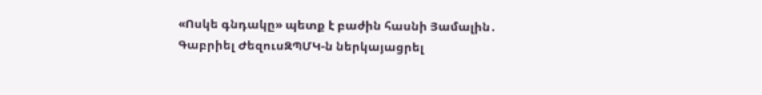«Ոսկե գնդակը» պետք է բաժին հասնի Յամալին․ Գաբրիել ԺեզուսԶՊՄԿ-ն ներկայացրել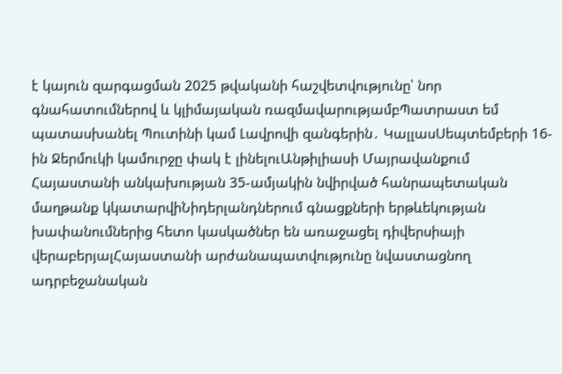է կայուն զարգացման 2025 թվականի հաշվետվությունը՝ նոր գնահատումներով և կլիմայական ռազմավարությամբՊատրաստ եմ պատասխանել Պուտինի կամ Լավրովի զանգերին․ ԿալլասՍեպտեմբերի 16-ին Ջերմուկի կամուրջը փակ է լինելուԱնթիլիասի Մայրավանքում Հայաստանի անկախության 35-ամյակին նվիրված հանրապետական մաղթանք կկատարվիՆիդերլանդներում գնացքների երթևեկության խափանումներից հետո կասկածներ են առաջացել դիվերսիայի վերաբերյալՀայաստանի արժանապատվությունը նվաստացնող ադրբեջանական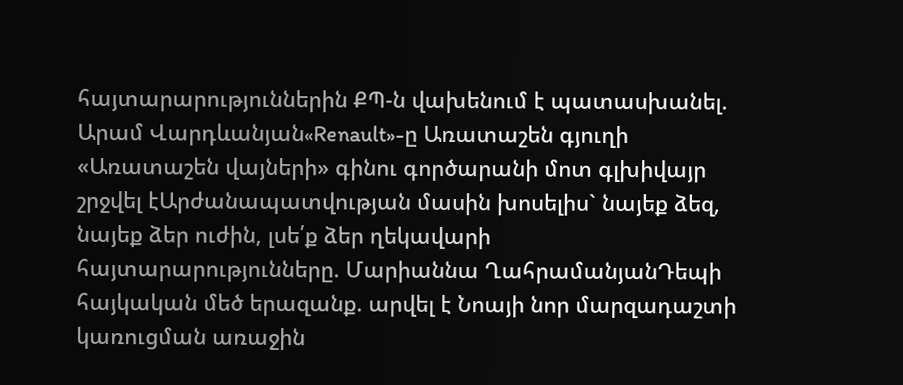հայտարարություններին ՔՊ-ն վախենում է պատասխանել. Արամ Վարդևանյան«Renault»-ը Առատաշեն գյուղի «Առատաշեն վայների» գինու գործարանի մոտ գլխիվայր շրջվել էԱրժանապատվության մասին խոսելիս` նայեք ձեզ, նայեք ձեր ուժին, լսե՛ք ձեր ղեկավարի հայտարարությունները. Մարիաննա ՂահրամանյանԴեպի հայկական մեծ երազանք. արվել է Նոայի նոր մարզադաշտի կառուցման առաջին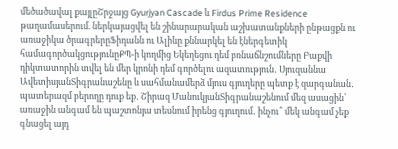մեծածավալ քայլըՇրջայց Gyurjyan Cascade և Firdus Prime Residence թաղամասերում. ներկայացվել են շինարարական աշխատանքների ընթացքն ու առաջիկա ծրագրերըՖիդանն ու Ալիևը քննարկել են էներգետիկ համագործակցությունըՔՊ-ի կողմից Եկեղեցու դեմ բռնաճնշումները Բաքվի դիկտատորին տվել են մեր կրոնի դեմ գործելու ազատություն․ Սյուզաննա ԱվետիսյանՏիգրանաշենը և սահմանամերձ մյուս գյուղերը պետք է զարգանան․ պատերազմ բերողը դուք եք․ Շիրազ ՄանուկյանՏիգրանաշենում մեզ ասացին՝ առաջին անգամ են պաշտոնյա տեսնում իրենց գյուղում․ ինչու՞ մեկ անգամ չեք գնացել այդ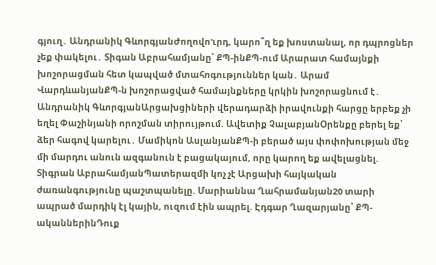գյուղ․ Անդրանիկ ԳևորգյանԺողովո'ւրդ, կարո՞ղ եք խոստանալ, որ դպրոցներ չեք փակելու․ Տիգան Աբրահամյանը՝ ՔՊ-ինՔՊ-ում Արարատ համայնքի խոշորացման հետ կապված մտահոգություններ կան․ Արամ ՎարդևանյանՔՊ-ն խոշորացված համայնքները կրկին խոշորացնում է․ Անդրանիկ ԳևորգյանԱրցախցիների վերադարձի իրավունքի հարցը երբեք չի եղել Փաշինյանի որոշման տիրույթում. Ավետիք ՉալաբյանՕրենքը բերել եք՝ ձեր հագով կարելու․ Մամիկոն ԱսլանյանՔՊ-ի բերած այս փոփոխության մեջ մի մարդու անուն ազգանուն է բացակայում, որը կարող եք ավելացնել. Տիգրան ԱբրահամյանՊատերազմի կոչ չէ Արցախի հայկական ժառանգությունը պաշտպանելը. Մարիաննա Ղահրամանյան20 տարի ապրած մարդիկ էլ կային, ուզում էին ապրել. Էդգար Ղազարյանը՝ ՔՊ-ականներինԴուք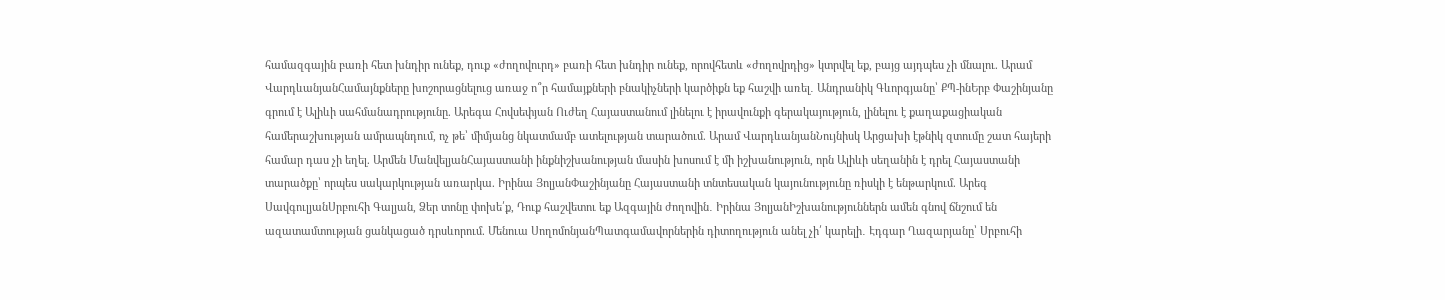համազգային բառի հետ խնդիր ունեք, դուք «ժողովուրդ» բառի հետ խնդիր ունեք, որովհետև «ժողովրդից» կտրվել եք, բայց այդպես չի մնալու. Արամ ՎարդևանյանՀամայնքները խոշորացնելուց առաջ ո՞ր համայքների բնակիչների կարծիքն եք հաշվի առել․ Անդրանիկ Գևորգյանը՝ ՔՊ-ինԵրբ Փաշինյանը գրում է Ալիևի սահմանադրությունը. Արեգա Հովսեփյան Ուժեղ Հայաստանում լինելու է իրավունքի գերակայություն, լինելու է քաղաքացիական համերաշխության ամրապնդում, ոչ թե՝ միմյանց նկատմամբ ատելության տարածում. Արամ ՎարդևանյանՆույնիսկ Արցախի էթնիկ զտումը շատ հայերի համար դաս չի եղել. Արմեն ՄանվելյանՀայաստանի ինքնիշխանության մասին խոսում է մի իշխանություն, որն Ալիևի սեղանին է դրել Հայաստանի տարածքը՝ որպես սակարկության առարկա. Իրինա ՅոլյանՓաշինյանը Հայաստանի տնտեսական կայունությունը ռիսկի է ենթարկում. Արեգ ՍավգուլյանՍրբուհի Գալյան, Ձեր տոնը փոխե՛ք, Դուք հաշվետու եք Ազգային ժողովին․ Իրինա ՅոլյանԻշխանություններն ամեն գնով ճնշում են ազատամտության ցանկացած դրսևորում. Մենուա ՍողոմոնյանՊատգամավորներին դիտողություն անել չի՛ կարելի․ Էդգար Ղազարյանը՝ Սրբուհի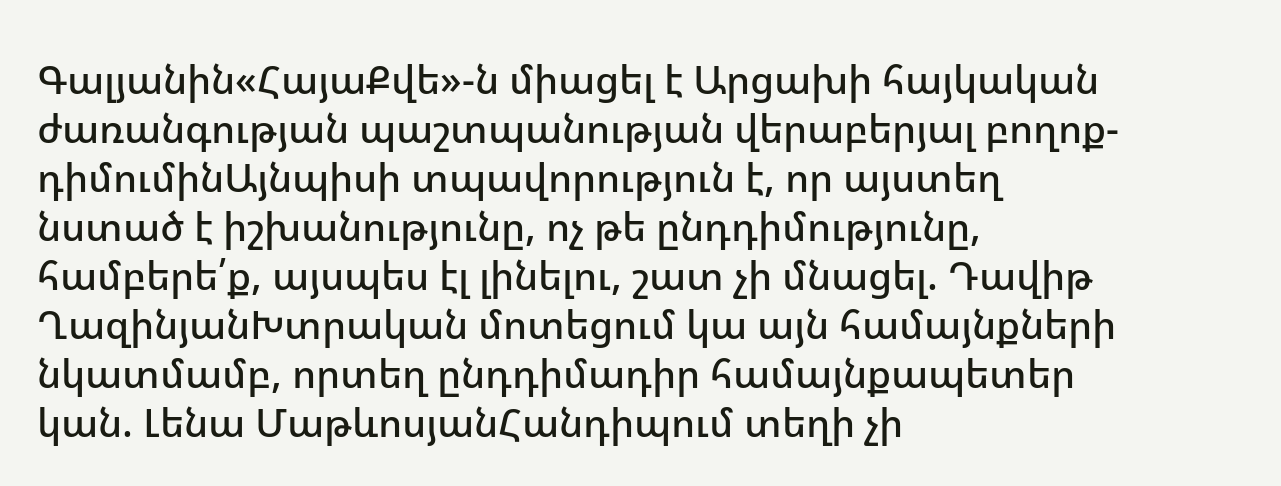Գալյանին«ՀայաՔվե»-ն միացել է Արցախի հայկական ժառանգության պաշտպանության վերաբերյալ բողոք-դիմումինԱյնպիսի տպավորություն է, որ այստեղ նստած է իշխանությունը, ոչ թե ընդդիմությունը, համբերե՛ք, այսպես էլ լինելու, շատ չի մնացել. Դավիթ ՂազինյանԽտրական մոտեցում կա այն համայնքների նկատմամբ, որտեղ ընդդիմադիր համայնքապետեր կան. Լենա ՄաթևոսյանՀանդիպում տեղի չի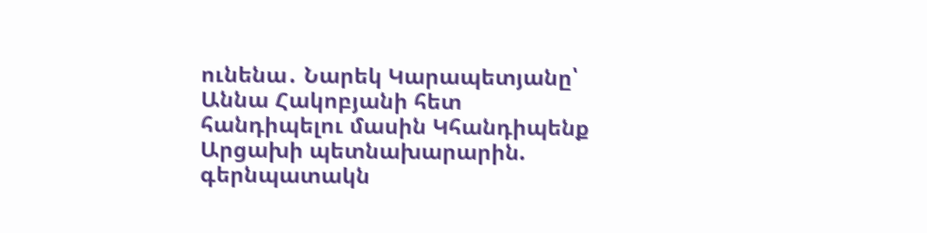ունենա․ Նարեկ Կարապետյանը՝ Աննա Հակոբյանի հետ հանդիպելու մասին Կհանդիպենք Արցախի պետնախարարին. գերնպատակն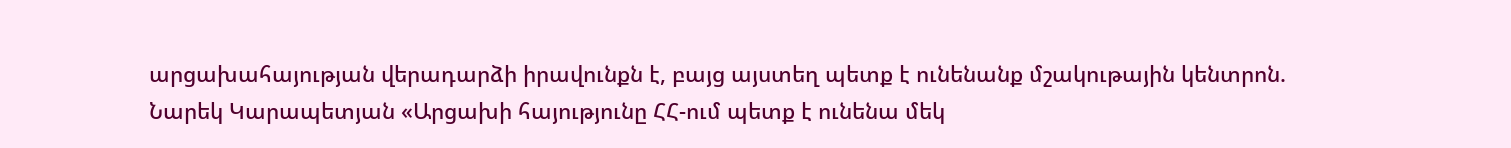արցախահայության վերադարձի իրավունքն է, բայց այստեղ պետք է ունենանք մշակութային կենտրոն. Նարեկ Կարապետյան «Արցախի հայությունը ՀՀ-ում պետք է ունենա մեկ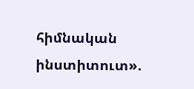հիմնական ինստիտուտ».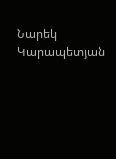Նարեկ Կարապետյան